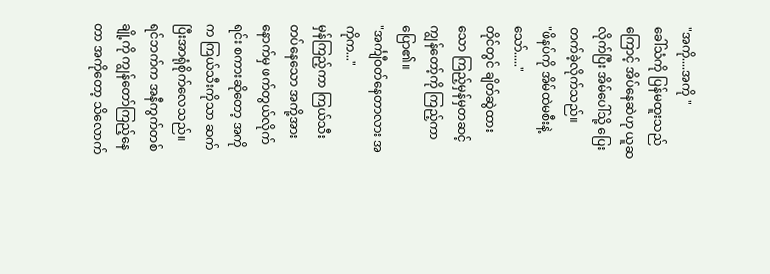"အကို....အကို "
ခေါ်သံကို ပြန်မထူးသည်ကြောင့် အိပ်နေဆဲဟု ယူဆလိုက်ပြီး အိမ်ပေါ်သို့ ပြေးတက်ခဲ့လိုက်သည်။
"ဖိနပ်ကို အိမ်ထဲမစီးနဲ့ သော်....."
တိုင်တွင် ချိတ်ဆွဲထားသော ကြည့်မှန်မှတဆင့်ကျွန်တော့်ကို ကြည့်ကာပြော၏။
"အင်္ကျီဝတ်နေတာလား အကိုက..."
မှန်ကြည့်ကာ ကြယ်သီးတပ်နေသော အကို့အား နောက်မှ ဖက်တွယ်လိုက်ရင်း စကားဆိုတော့ အကိုက ကြယ်သီးကိုသာ ဆက်ပြီးအာရုံစိုက်လေသည်။ ရင်ဘက်က အနီကွက်တစ်ချို့ကို ကျွန်တော်ကြည့်နေတာ အကိုတော့ သိလောက်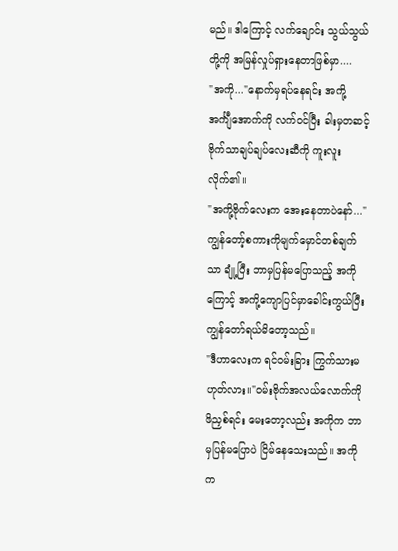မည်။ ဒါကြောင့် လက်ချောင်း သွယ်သွယ်တို့ကို အမြန်လှုပ်ရှားနေတာဖြစ်မှာ....
"အကို..."နောက်မှရပ်နေရင်း အကို့ အင်္ကျီအောက်ကို လက်ဝင်ပြီး ခါးမှတဆင့် ဗိုက်သာချပ်ချပ်လေးဆီကို ကူးလူးလိုက်၏။
"အကို့ဗိုက်လေးက အေးနေတာပဲနော်..."
ကျွန်တော့်စကားကိုမျက်မှောင်တစ်ချက်သာ ချုံ့ပြီး ဘာမှပြန်မပြောသည့် အကိုကြောင့် အကို့ကျောပြင်မှာခေါင်းကွယ်ပြီး ကျွန်တော်ရယ်မိတော့သည်။
"ဒီဟာလေးက ရင်ဝမ်းခြား ကြွက်သားမဟုတ်လား။"ဝမ်းဗိုက်အလယ်လောက်ကို ဖိညှစ်ရင်း မေးတော့လည်း အကိုက ဘာမှပြန်မပြောပဲ ငြိမ်နေသေးသည်။ အကိုက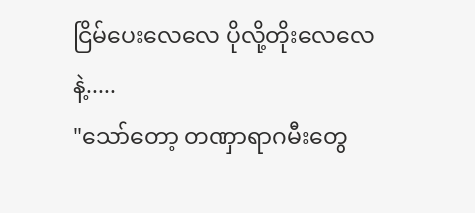ငြိမ်ပေးလေလေ ပိုလို့တိုးလေလေနဲ့.....
"သော်တော့ တဏှာရာဂမီးတွေ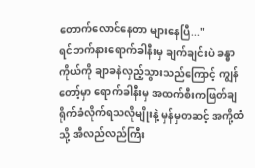တောက်လောင်နေတာ များနေပြီ..."
ရင်ဘက်နားရောက်ခါနီးမှ ချက်ချင်းပဲ ခန္ဓာကိုယ်ကို ချာခနဲလှည့်သွားသည်ကြောင့် ကျွန်တော့်မှာ ရောက်ခါနီးမှ အထက်စီးကဖြတ်ချရိုက်ခံလိုက်ရသလိုမျိုးနဲ့ မှန်မှတဆင့် အကို့ထံသို့ အီလည်လည်ကြီး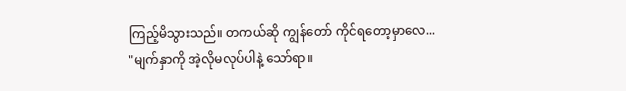ကြည့်မိသွားသည်။ တကယ်ဆို ကျွန်တော် ကိုင်ရတော့မှာလေ...
"မျက်နှာကို အဲ့လိုမလုပ်ပါနဲ့ သော်ရာ။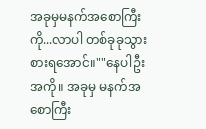အခုမှမနက်အစောကြီးကို...လာပါ တစ်ခုခုသွားစားရအောင်။""နေပါဦး အကို။ အခုမှ မနက်အစောကြီး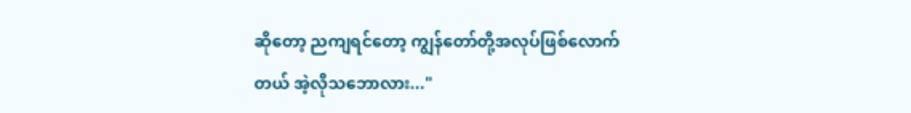ဆိုတော့ ညကျရင်တော့ ကျွန်တော်တို့အလုပ်ဖြစ်လောက်တယ် အဲ့လိုသဘောလား..."